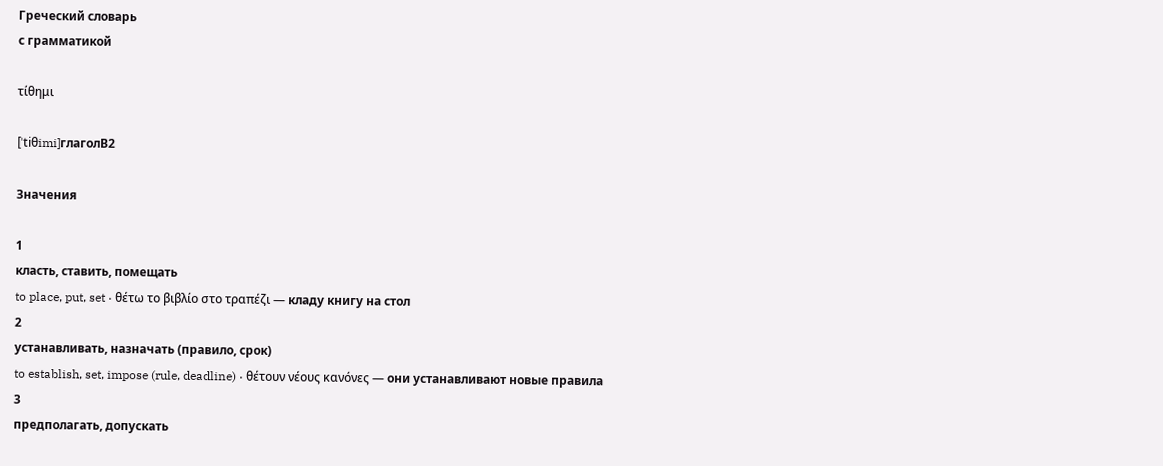Греческий словарь
с грамматикой

τίθημι

[ˈtiθimi]глаголB2

Значения

1
класть, ставить, помещать
to place, put, set · θέτω το βιβλίο στο τραπέζι — кладу книгу на стол
2
устанавливать, назначать (правило, срок)
to establish, set, impose (rule, deadline) · θέτουν νέους κανόνες — они устанавливают новые правила
3
предполагать, допускать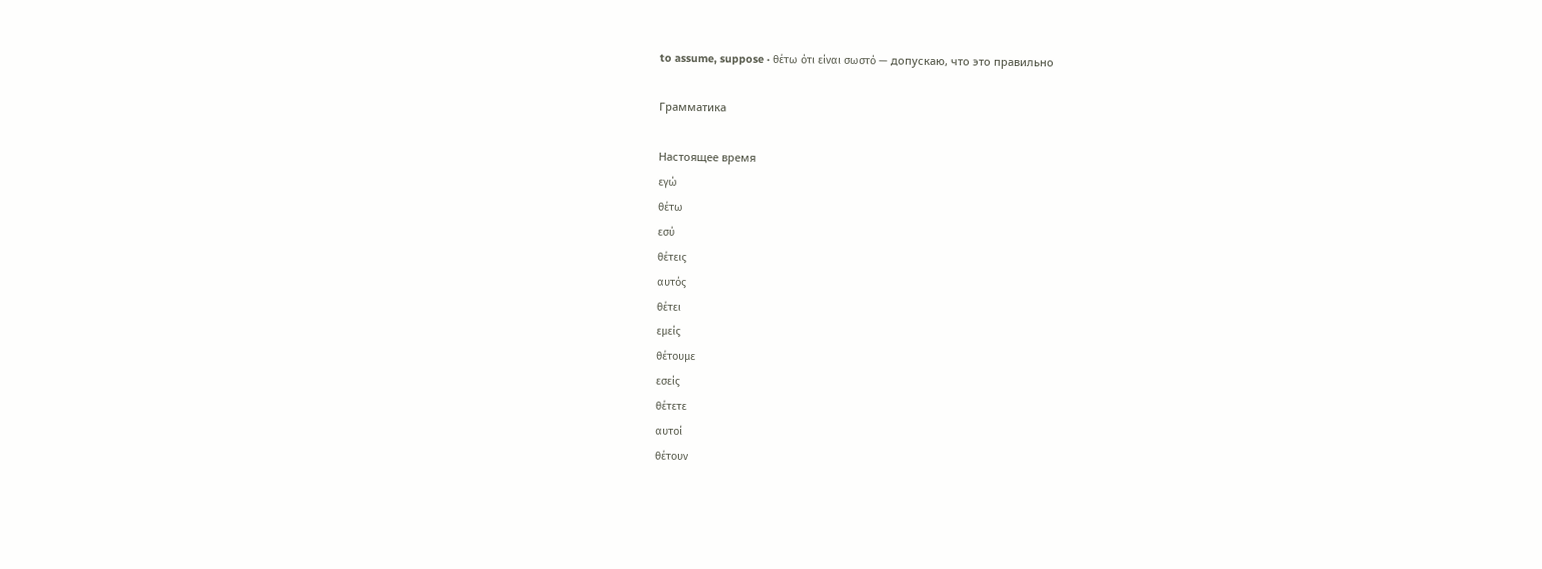to assume, suppose · θέτω ότι είναι σωστό — допускаю, что это правильно

Грамматика

Настоящее время
εγώ
θέτω
εσύ
θέτεις
αυτός
θέτει
εμείς
θέτουμε
εσείς
θέτετε
αυτοί
θέτουν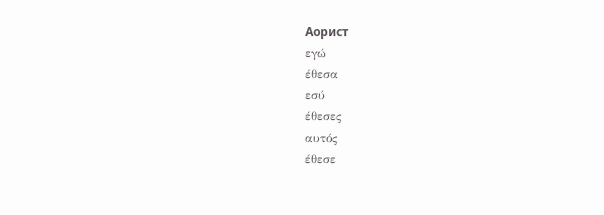Аорист
εγώ
έθεσα
εσύ
έθεσες
αυτός
έθεσε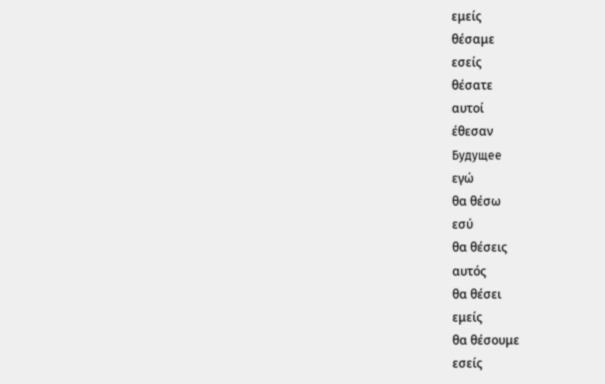εμείς
θέσαμε
εσείς
θέσατε
αυτοί
έθεσαν
Будущее
εγώ
θα θέσω
εσύ
θα θέσεις
αυτός
θα θέσει
εμείς
θα θέσουμε
εσείς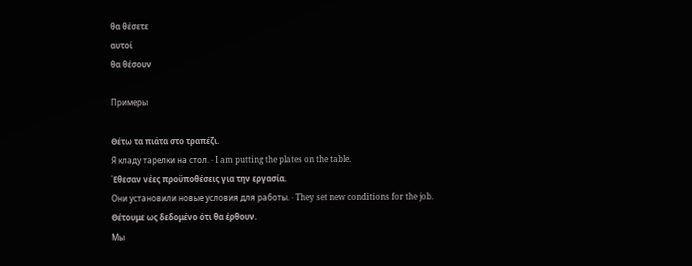θα θέσετε
αυτοί
θα θέσουν

Примеры

Θέτω τα πιάτα στο τραπέζι.
Я кладу тарелки на стол. · I am putting the plates on the table.
Έθεσαν νέες προϋποθέσεις για την εργασία.
Они установили новые условия для работы. · They set new conditions for the job.
Θέτουμε ως δεδομένο ότι θα έρθουν.
Мы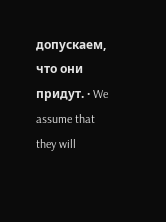допускаем, что они придут. · We assume that they will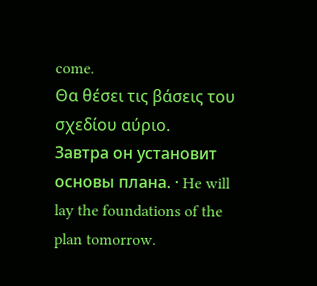come.
Θα θέσει τις βάσεις του σχεδίου αύριο.
Завтра он установит основы плана. · He will lay the foundations of the plan tomorrow.